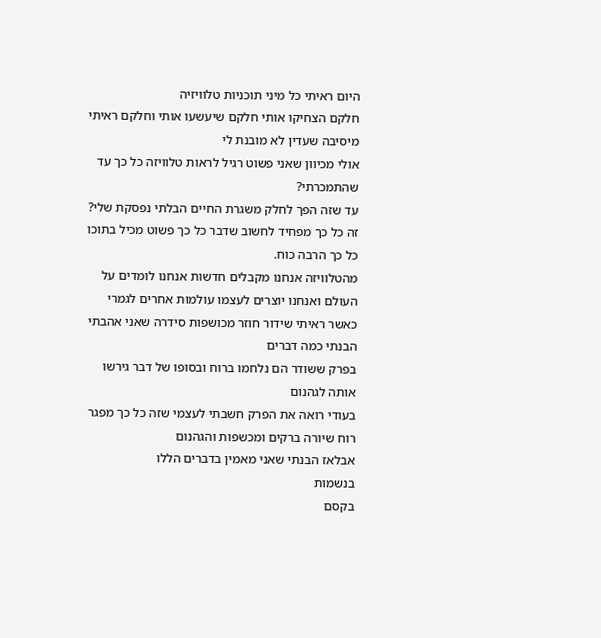היום ראיתי כל מיני תוכניות טלוויזיה
חלקם הצחיקו אותי חלקם שיעשעו אותי וחלקם ראיתי מיסיבה שעדין לא מובנת לי
אולי מכיוון שאני פשוט רגיל לראות טלוויזה כל כך עד שהתמכרתי?
עד שזה הפך לחלק משגרת החיים הבלתי נפסקת שלי?
זה כל כך מפחיד לחשוב שדבר כל כך פשוט מכיל בתוכו כל כך הרבה כוח.
מהטלוויזה אנחנו מקבלים חדשות אנחנו לומדים על העולם ואנחנו יוצרים לעצמו עולמות אחרים לגמרי
כאשר ראיתי שידור חוזר מכושפות סידרה שאני אהבתי הבנתי כמה דברים
בפרק ששודר הם נלחמו ברוח ובסופו של דבר גירשו אותה לגהנום
בעודי רואה את הפרק חשבתי לעצמי שזה כל כך מפגר רוח שיורה ברקים ומכשפות והגהנום
אבלאז הבנתי שאני מאמין בדברים הללו
בנשמות
בקסם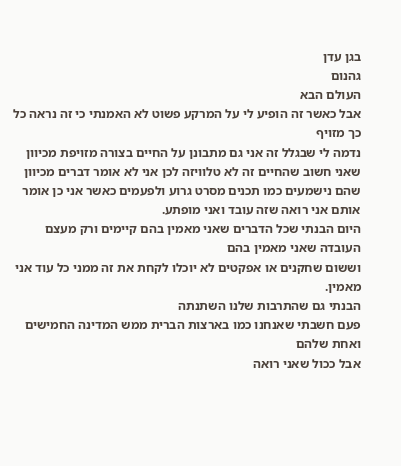בגן עדן
גהנום
העולם הבא
אבל כאשר זה הופיע לי על המרקע פשוט לא האמנתי כי זה נראה כל כך מזויף
נדמה לי שבגלל זה אני גם מתבונן על החיים בצורה מזויפת מכיוון שאני חשוב שהחיים זה לא טלוויזה לכן אני לא אומר דברים מכיוון שהם נישמעים כמו תכנים מסרט גרוע ולפעמים כאשר אני כן אומר אותם אני רואה שזה עובד ואני מופתע.
היום הבנתי שכל הדברים שאני מאמין בהם קיימים ורק מעצם העובדה שאני מאמין בהם
וששום שחקנים או אפקטים לא יוכלו לקחת את זה ממני כל עוד אני מאמין.
הבנתי גם שהתרבות שלנו השתנתה
פעם חשבתי שאנחנו כמו בארצות הברית ממש המדינה החמישים ואחת שלהם
אבל ככול שאני רואה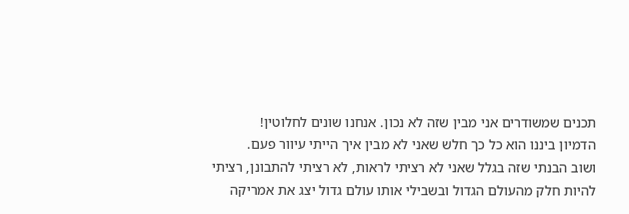תכנים שמשודרים אני מבין שזה לא נכון. אנחנו שונים לחלוטין!
הדמיון ביננו הוא כל כך חלש שאני לא מבין איך הייתי עיוור פעם.
ושוב הבנתי שזה בגלל שאני לא רציתי לראות, לא רציתי להתבונן, רציתי להיות חלק מהעולם הגדול ובשבילי אותו עולם גדול יצג את אמריקה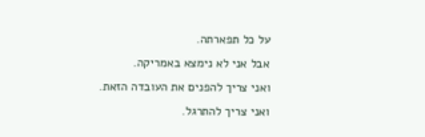על כל תפארתה.
אבל אני לא נימצא באמריקה.
ואני צריך להפנים את העובדה הזאת.
ואני צריך להתרגל.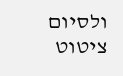ולסיום ציטוט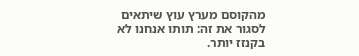מהקוסם מערץ עוץ שיתאים לסגור את זה: תותו אנחנו לא בקנזז יותר.